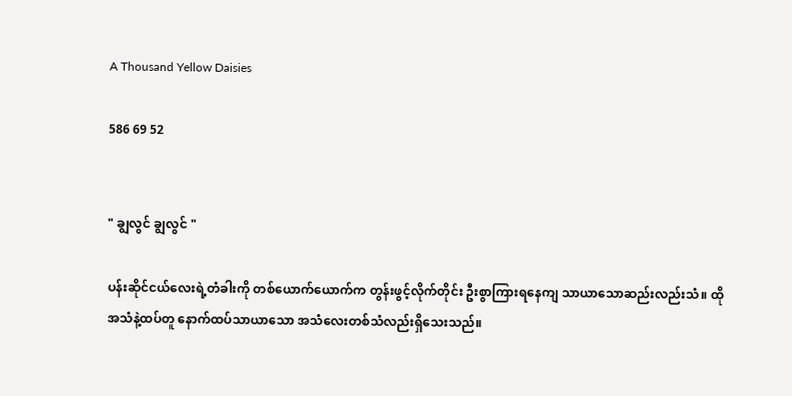A Thousand Yellow Daisies

586 69 52


" ချွလွင် ချွလွင် "

ပန်းဆိုင်ငယ်လေးရဲ့တံခါးကို တစ်ယောက်ယောက်က တွန်းဖွင့်လိုက်တိုင်း ဦးစွာကြားရနေကျ သာယာသောဆည်းလည်းသံ။ ထိုအသံနဲ့ထပ်တူ နောက်ထပ်သာယာသော အသံလေးတစ်သံလည်းရှိသေးသည်။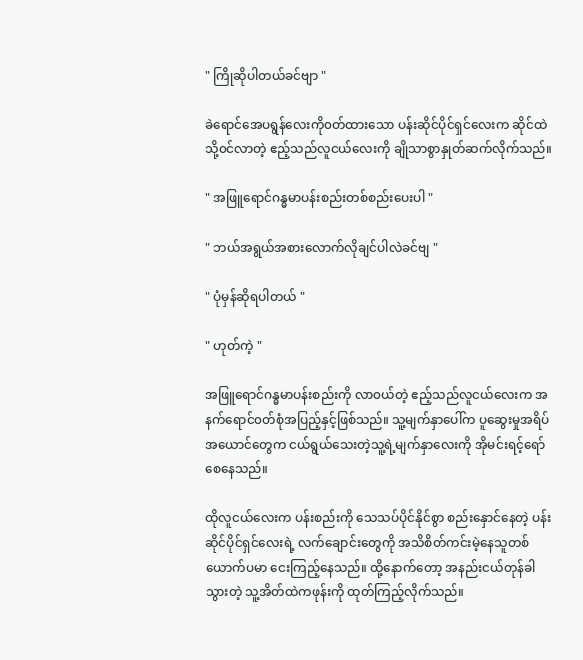" ကြိုဆိုပါတယ်ခင်ဗျာ "

ခဲရောင်အေပရွန်လေးကို၀တ်ထားသော ပန်းဆိုင်ပိုင်ရှင်လေးက ဆိုင်ထဲသို့၀င်လာတဲ့ ဧည့်သည်လူငယ်လေးကို ချိုသာစွာနှုတ်ဆက်လိုက်သည်။

" အဖြူရောင်ဂန္ဓမာပန်းစည်းတစ်စည်းပေးပါ "

" ဘယ်အရွယ်အစားလောက်လိုချင်ပါလဲခင်ဗျ "

" ပုံမှန်ဆိုရပါတယ် "

" ဟုတ်ကဲ့ "

အဖြူရောင်ဂန္ဓမာပန်းစည်းကို လာ၀ယ်တဲ့ ဧည့်သည်လူငယ်လေးက အနက်ရောင်၀တ်စုံအပြည့်နှင့်ဖြစ်သည်။ သူ့မျက်နှာပေါ်က ပူဆွေးမှုအရိပ်အယောင်တွေက ငယ်ရွယ်သေးတဲ့သူ့ရဲ့မျက်နှာလေးကို အိုမင်းရင့်ရော်စေနေသည်။

ထိုလူငယ်လေးက ပန်းစည်းကို သေသပ်ပိုင်နိုင်စွာ စည်းနှောင်နေတဲ့ ပန်းဆိုင်ပိုင်ရှင်‌လေးရဲ့ လက်ချောင်း‌တွေကို အသိစိတ်ကင်းမဲ့နေသူတစ်ယောက်ပမာ ငေးကြည့်နေသည်။ ထို့နောက်တော့ အနည်းငယ်တုန်ခါသွားတဲ့ သူ့အိတ်ထဲကဖုန်းကို ထုတ်ကြည့်လိုက်သည်။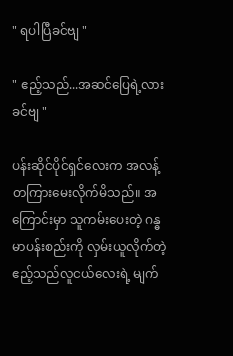" ရပါပြီခင်ဗျ "

" ဧည့်သည်...အဆင်ပြေရဲ့လားခင်ဗျ "

ပန်းဆိုင်ပိုင်ရှင်လေးက အလန့်တကြားမေးလိုက်မိသည်။ အကြောင်းမှာ သူကမ်းပေးတဲ့ ဂန္ဓမာပန်းစည်းကို လှမ်းယူလိုက်တဲ့ ဧည့်သည်လူငယ်လေးရဲ့ မျက်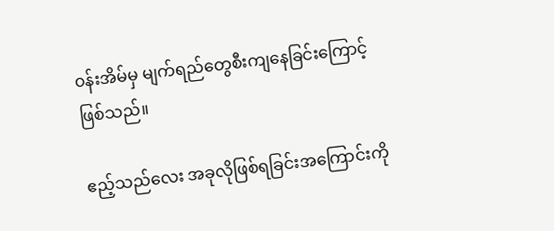၀န်းအိမ်မှ မျက်ရည်တွေစီးကျနေခြင်းကြောင့်ဖြစ်သည်။

ဧည့်သည်လေး အခုလိုဖြစ်ရခြင်းအကြောင်းကို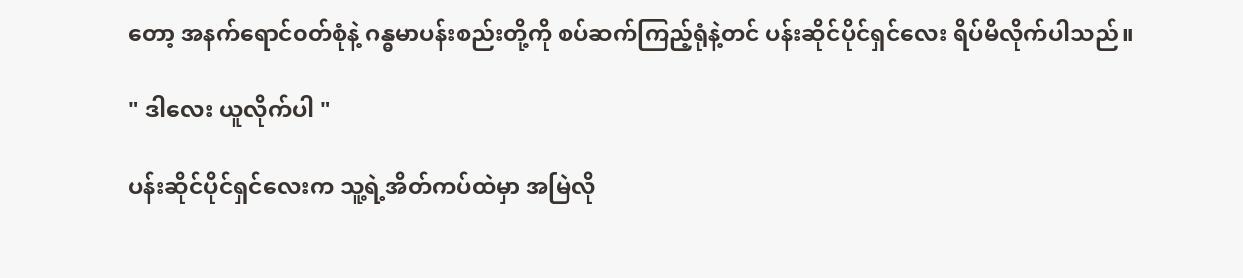တော့ အနက်ရောင်၀တ်စုံနဲ့ ဂန္ဓမာပန်းစည်းတို့ကို စပ်ဆက်ကြည့်ရုံနဲ့တင် ပန်းဆိုင်ပိုင်ရှင်လေး ရိပ်မိလိုက်ပါသည်။

" ဒါလေး ယူလိုက်ပါ "

ပန်းဆိုင်ပိုင်ရှင်လေးက သူ့ရဲ့အိတ်ကပ်ထဲမှာ အမြဲလို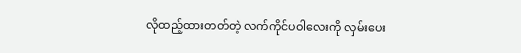လိုထည့်ထားတတ်တဲ့ လက်ကိုင်ပဝါလေးကို လှမ်းပေး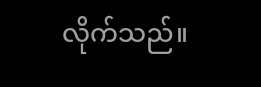လိုက်သည်။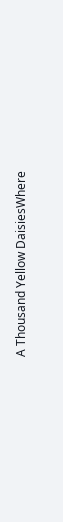A Thousand Yellow DaisiesWhere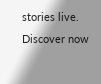stories live. Discover now